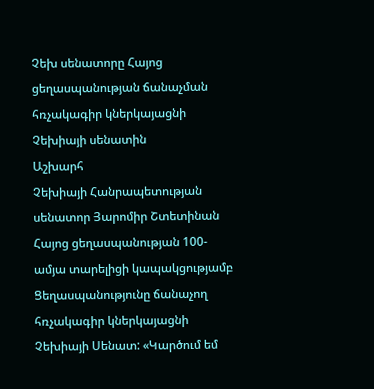Չեխ սենատորը Հայոց ցեղասպանության ճանաչման հռչակագիր կներկայացնի Չեխիայի սենատին
Աշխարհ
Չեխիայի Հանրապետության սենատոր Յարոմիր Շտետինան Հայոց ցեղասպանության 100-ամյա տարելիցի կապակցությամբ Ցեղասպանությունը ճանաչող հռչակագիր կներկայացնի Չեխիայի Սենատ: «Կարծում եմ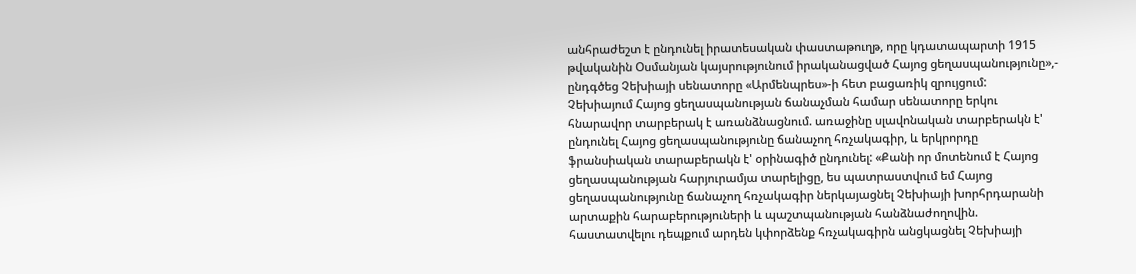անհրաժեշտ է ընդունել իրատեսական փաստաթուղթ, որը կդատապարտի 1915 թվականին Օսմանյան կայսրությունում իրականացված Հայոց ցեղասպանությունը»,- ընդգծեց Չեխիայի սենատորը «Արմենպրես»-ի հետ բացառիկ զրույցում:
Չեխիայում Հայոց ցեղասպանության ճանաչման համար սենատորը երկու հնարավոր տարբերակ է առանձնացնում. առաջինը սլավոնական տարբերակն է' ընդունել Հայոց ցեղասպանությունը ճանաչող հռչակագիր, և երկրորդը ֆրանսիական տարաբերակն է' օրինագիծ ընդունել: «Քանի որ մոտենում է Հայոց ցեղասպանության հարյուրամյա տարելիցը, ես պատրաստվում եմ Հայոց ցեղասպանությունը ճանաչող հռչակագիր ներկայացնել Չեխիայի խորհրդարանի արտաքին հարաբերություների և պաշտպանության հանձնաժողովին. հաստատվելու դեպքում արդեն կփորձենք հռչակագիրն անցկացնել Չեխիայի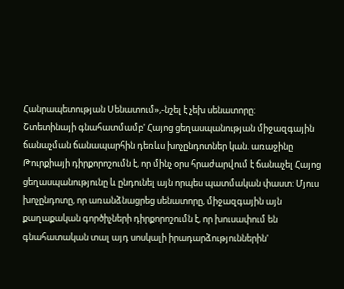Հանրապետության Սենատում»,-նշել է չեխ սենատորը:
Շտետինայի գնահատմամբ' Հայոց ցեղասպանության միջազգային ճանաչման ճանապարհին դեռևս խոչընդոտներ կան. առաջինը Թուրքիայի դիրքորոշումն է, որ մինչ օրս հրաժարվում է ճանաչել Հայոց ցեղասպանությունը և ընդունել այն որպես պատմական փաստ: Մյուս խոչընդոտը, որ առանձնացրեց սենատորը, միջազգային այն քաղաքական գործիչների դիրքորոշումն է, որ խուսափում են գնահատական տալ այդ սոսկալի իրադարձություններին'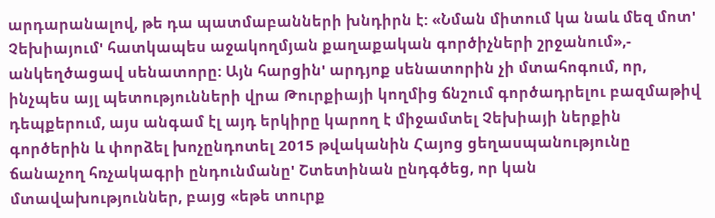արդարանալով, թե դա պատմաբանների խնդիրն է: «Նման միտում կա նաև մեզ մոտ' Չեխիայում' հատկապես աջակողմյան քաղաքական գործիչների շրջանում»,- անկեղծացավ սենատորը: Այն հարցին' արդյոք սենատորին չի մտահոգում, որ, ինչպես այլ պետությունների վրա Թուրքիայի կողմից ճնշում գործադրելու բազմաթիվ դեպքերում, այս անգամ էլ այդ երկիրը կարող է միջամտել Չեխիայի ներքին գործերին և փորձել խոչընդոտել 2015 թվականին Հայոց ցեղասպանությունը ճանաչող հռչակագրի ընդունմանը' Շտետինան ընդգծեց, որ կան մտավախություններ, բայց «եթե տուրք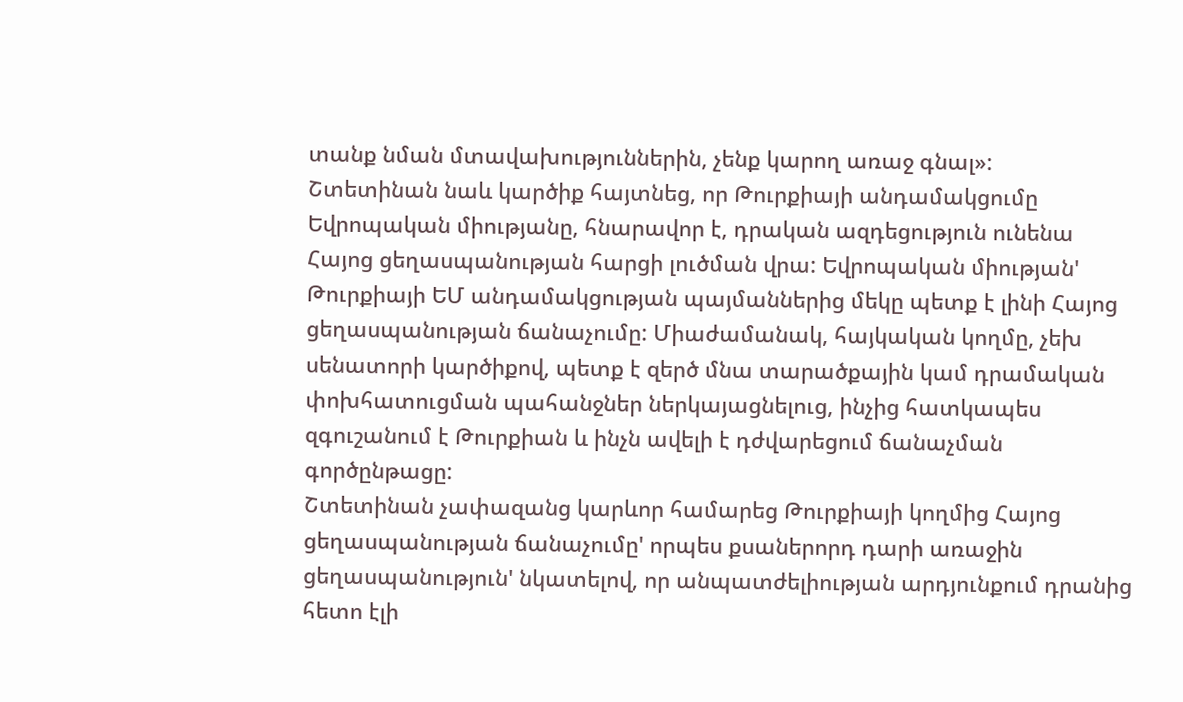տանք նման մտավախություններին, չենք կարող առաջ գնալ»:
Շտետինան նաև կարծիք հայտնեց, որ Թուրքիայի անդամակցումը Եվրոպական միությանը, հնարավոր է, դրական ազդեցություն ունենա Հայոց ցեղասպանության հարցի լուծման վրա: Եվրոպական միության' Թուրքիայի ԵՄ անդամակցության պայմաններից մեկը պետք է լինի Հայոց ցեղասպանության ճանաչումը: Միաժամանակ, հայկական կողմը, չեխ սենատորի կարծիքով, պետք է զերծ մնա տարածքային կամ դրամական փոխհատուցման պահանջներ ներկայացնելուց, ինչից հատկապես զգուշանում է Թուրքիան և ինչն ավելի է դժվարեցում ճանաչման գործընթացը:
Շտետինան չափազանց կարևոր համարեց Թուրքիայի կողմից Հայոց ցեղասպանության ճանաչումը' որպես քսաներորդ դարի առաջին ցեղասպանություն' նկատելով, որ անպատժելիության արդյունքում դրանից հետո էլի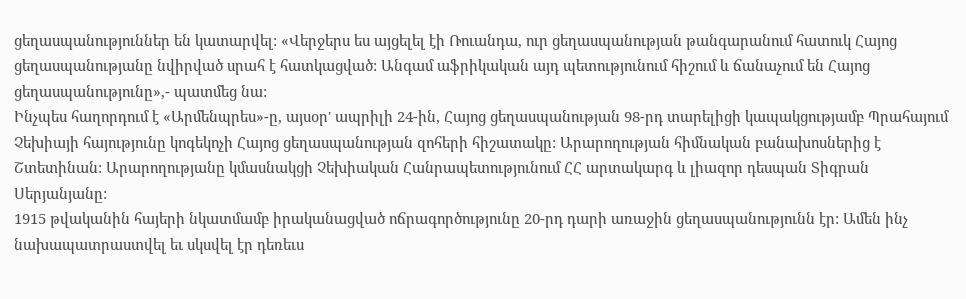ցեղասպանություններ են կատարվել: «Վերջերս ես այցելել էի Ռուանդա, ուր ցեղասպանության թանգարանում հատուկ Հայոց ցեղասպանությանը նվիրված սրահ է հատկացված: Անգամ աֆրիկական այդ պետությունում հիշում և ճանաչում են Հայոց ցեղասպանությունը»,- պատմեց նա:
Ինչպես հաղորդում է «Արմենպրես»-ը, այսօր' ապրիլի 24-ին, Հայոց ցեղասպանության 98-րդ տարելիցի կապակցությամբ Պրահայում Չեխիայի հայությունը կոգեկոչի Հայոց ցեղասպանության զոհերի հիշատակը: Արարողության հիմնական բանախոսներից է Շտետինան: Արարողությանը կմասնակցի Չեխիական Հանրապետությունում ՀՀ արտակարգ և լիազոր դեսպան Տիգրան Սերյանյանը:
1915 թվականին հայերի նկատմամբ իրականացված ոճրագործությունը 20-րդ դարի առաջին ցեղասպանությունն էր: Ամեն ինչ նախապատրաստվել եւ սկսվել էր դեռեւս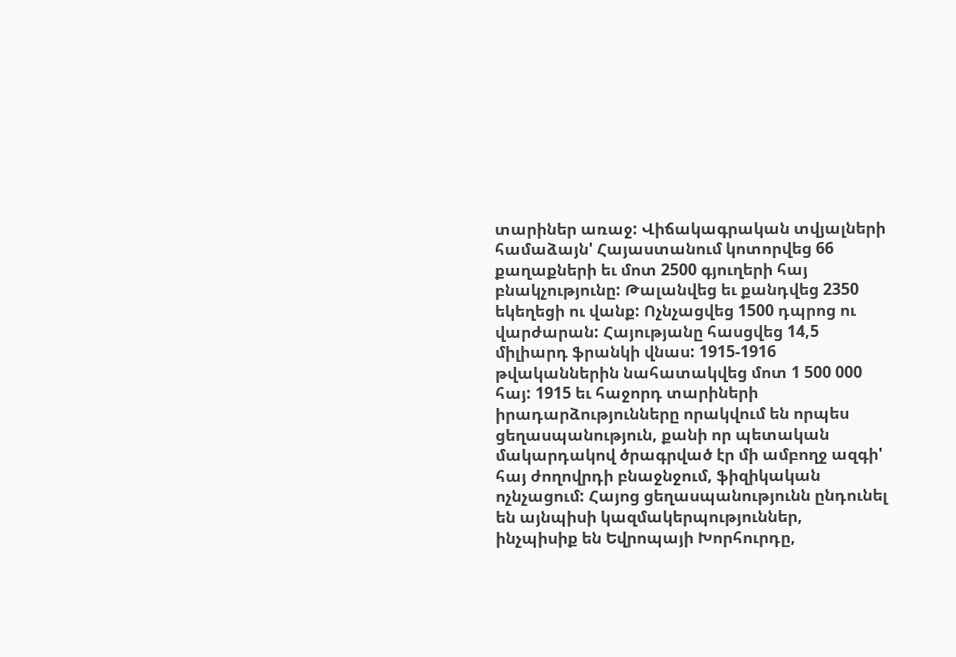տարիներ առաջ: Վիճակագրական տվյալների համաձայն' Հայաստանում կոտորվեց 66 քաղաքների եւ մոտ 2500 գյուղերի հայ բնակչությունը: Թալանվեց եւ քանդվեց 2350 եկեղեցի ու վանք: Ոչնչացվեց 1500 դպրոց ու վարժարան: Հայությանը հասցվեց 14,5 միլիարդ ֆրանկի վնաս: 1915-1916 թվականներին նահատակվեց մոտ 1 500 000 հայ: 1915 եւ հաջորդ տարիների իրադարձությունները որակվում են որպես ցեղասպանություն, քանի որ պետական մակարդակով ծրագրված էր մի ամբողջ ազգի' հայ ժողովրդի բնաջնջում, ֆիզիկական ոչնչացում: Հայոց ցեղասպանությունն ընդունել են այնպիսի կազմակերպություններ, ինչպիսիք են Եվրոպայի Խորհուրդը,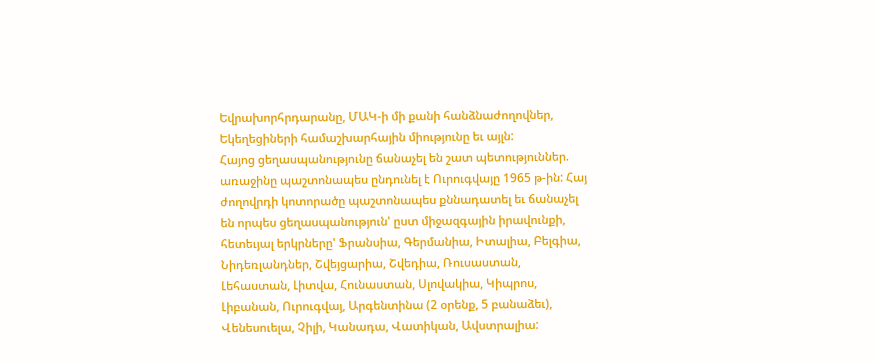Եվրախորհրդարանը, ՄԱԿ-ի մի քանի հանձնաժողովներ, Եկեղեցիների համաշխարհային միությունը եւ այլն:
Հայոց ցեղասպանությունը ճանաչել են շատ պետություններ. առաջինը պաշտոնապես ընդունել է Ուրուգվայը 1965 թ-ին: Հայ ժողովրդի կոտորածը պաշտոնապես քննադատել եւ ճանաչել են որպես ցեղասպանություն' ըստ միջազգային իրավունքի, հետեւյալ երկրները' Ֆրանսիա, Գերմանիա, Իտալիա, Բելգիա, Նիդեռլանդներ, Շվեյցարիա, Շվեդիա, Ռուսաստան, Լեհաստան, Լիտվա, Հունաստան, Սլովակիա, Կիպրոս, Լիբանան, Ուրուգվայ, Արգենտինա (2 օրենք, 5 բանաձեւ), Վենեսուելա, Չիլի, Կանադա, Վատիկան, Ավստրալիա: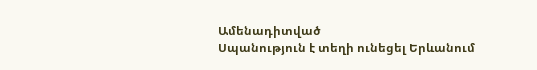Ամենադիտված
Սպանություն է տեղի ունեցել Երևանում